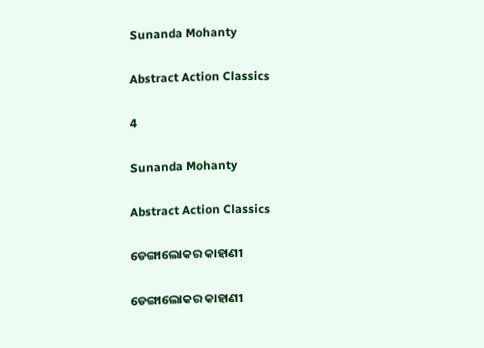Sunanda Mohanty

Abstract Action Classics

4

Sunanda Mohanty

Abstract Action Classics

ଡେଙ୍ଗାଲୋକର କାହାଣୀ

ଡେଙ୍ଗାଲୋକର କାହାଣୀ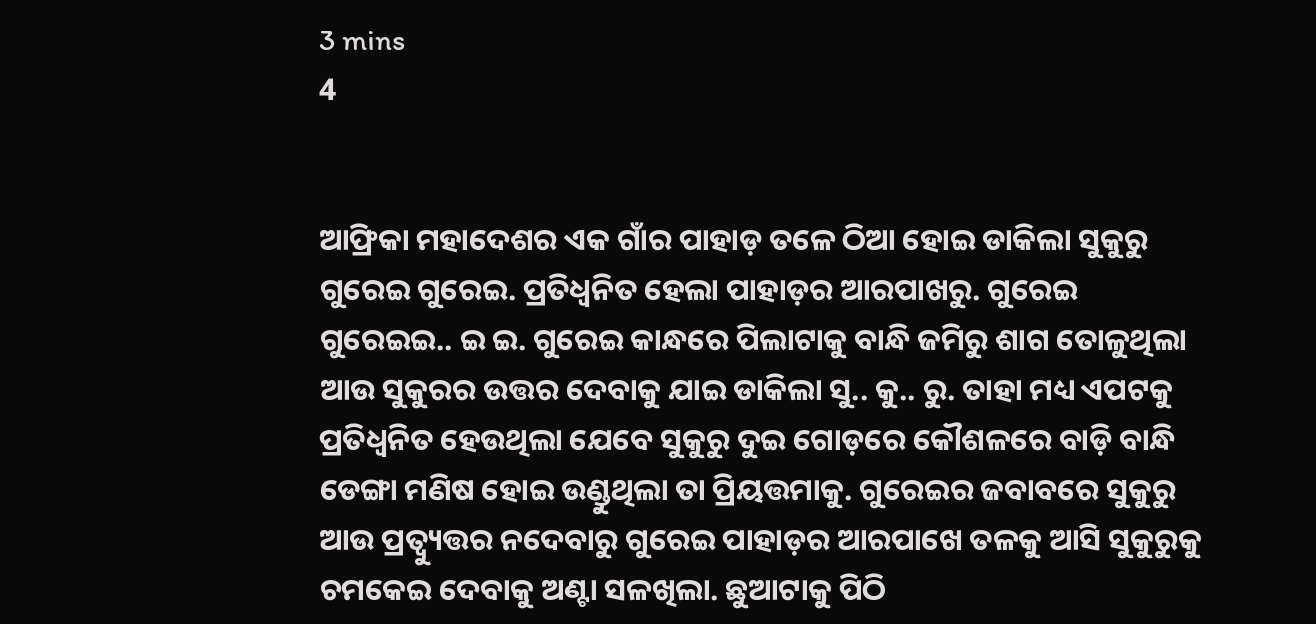3 mins
4


ଆଫ୍ରିକା ମହାଦେଶର ଏକ ଗାଁର ପାହାଡ଼ ତଳେ ଠିଆ ହୋଇ ଡାକିଲା ସୁକୁରୁ ଗୁରେଇ ଗୁରେଇ. ପ୍ରତିଧ୍ୱନିତ ହେଲା ପାହାଡ଼ର ଆରପାଖରୁ. ଗୁରେଇ ଗୁରେଇଇ.. ଇ ଇ. ଗୁରେଇ କାନ୍ଧରେ ପିଲାଟାକୁ ବାନ୍ଧି ଜମିରୁ ଶାଗ ତୋଳୁଥିଲା ଆଉ ସୁକୁରର ଉତ୍ତର ଦେବାକୁ ଯାଇ ଡାକିଲା ସୁ.. କୁ.. ରୁ. ତାହା ମଧ୍ୟ ଏପଟକୁ ପ୍ରତିଧ୍ୱନିତ ହେଉଥିଲା ଯେବେ ସୁକୁରୁ ଦୁଇ ଗୋଡ଼ରେ କୌଶଳରେ ବାଡ଼ି ବାନ୍ଧି ଡେଙ୍ଗା ମଣିଷ ହୋଇ ଉଣ୍ଡୁଥିଲା ତା ପ୍ରିୟତ୍ତମାକୁ. ଗୁରେଇର ଜବାବରେ ସୁକୁରୁ ଆଉ ପ୍ରତ୍ୱ୍ୟୁତ୍ତର ନଦେବାରୁ ଗୁରେଇ ପାହାଡ଼ର ଆରପାଖେ ତଳକୁ ଆସି ସୁକୁରୁକୁ ଚମକେଇ ଦେବାକୁ ଅଣ୍ଟା ସଳଖିଲା. ଛୁଆଟାକୁ ପିଠି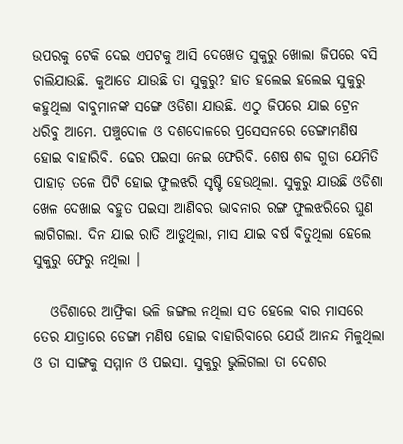ଉପରକୁ ଟେକି ଦେଇ ଏପଟକୁ ଆସି ଦେଖେତ ସୁକୁରୁ ଖୋଲା ଜିପରେ ବସି ଚାଲିଯାଉଛି. କୁଆଡେ ଯାଉଛି ତା ସୁକୁରୁ? ହାତ ହଲେଇ ହଲେଇ ସୁକୁରୁ କହୁଥିଲା ବାବୁମାନଙ୍କ ସଙ୍ଗେ ଓଡିଶା ଯାଉଛି. ଏଠୁ ଜିପରେ ଯାଇ ଟ୍ରେନ ଧରିବୁ ଆମେ. ପଞ୍ଚୁଦୋଳ ଓ ଦଶଦୋଳରେ ପ୍ରସେସନରେ ଡେଙ୍ଗାମଣିଷ ହୋଇ ବାହାରିବି. ଢେର ପଇସା ନେଇ ଫେରିବି. ଶେଷ ଶବ୍ଦ ଗୁଡା ଯେମିତି ପାହାଡ଼ ତଳେ ପିଟି ହୋଇ ଫୁଲଝରି ସୃଷ୍ଟି ହେଉଥିଲା. ସୁକୁରୁ ଯାଉଛି ଓଡିଶା ଖେଳ ଦେଖାଇ ବହୁତ ପଇସା ଆଣିବର ଭାବନାର ରଙ୍ଗ ଫୁଲଝରିରେ ଘୁଣ ଲାଗିଗଲା. ଦିନ ଯାଇ ରାତି ଆଡୁଥିଲା, ମାସ ଯାଇ ବର୍ଷ ବିତୁଥିଲା ହେଲେ ସୁକୁରୁ ଫେରୁ ନଥିଲା ।

   ଓଡିଶାରେ ଆଫ୍ରିକା ଭଳି ଜଙ୍ଗଲ ନଥିଲା ସତ ହେଲେ ବାର ମାସରେ ତେର ଯାତ୍ରାରେ ଡେଙ୍ଗା ମଣିଷ ହୋଇ ବାହାରିବାରେ ଯେଉଁ ଆନନ୍ଦ ମିଳୁଥିଲା ଓ ତା ସାଙ୍ଗକୁ ସମ୍ମାନ ଓ ପଇସା. ସୁକୁରୁ ଭୁଲିଗଲା ତା ଦେଶର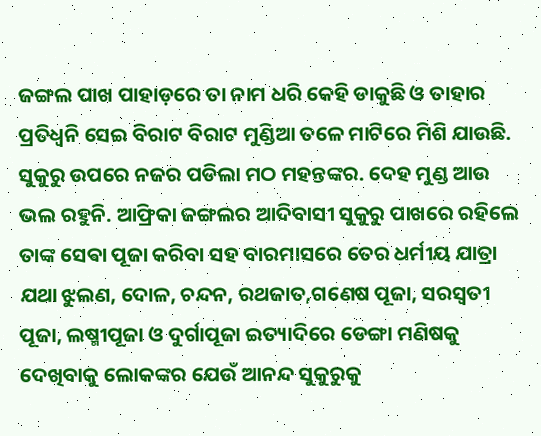ଜଙ୍ଗଲ ପାଖ ପାହାଡ଼ରେ ତା ନାମ ଧରି କେହି ଡାକୁଛି ଓ ତାହାର ପ୍ରତିଧ୍ୱନି ସେଇ ବିରାଟ ବିରାଟ ମୁଣ୍ଡିଆ ତଳେ ମାଟିରେ ମିଶି ଯାଉଛି. ସୁକୁରୁ ଉପରେ ନଜର ପଡିଲା ମଠ ମହନ୍ତଙ୍କର. ଦେହ ମୁଣ୍ଡ ଆଉ ଭଲ ରହୁନି. ଆଫ୍ରିକା ଜଙ୍ଗଲର ଆଦିବାସୀ ସୁକୁରୁ ପାଖରେ ରହିଲେ ତାଙ୍କ ସେଵା ପୂଜା କରିବା ସହ ବାରମାସରେ ତେର ଧର୍ମୀୟ ଯାତ୍ରା ଯଥା ଝୁଲଣ, ଦୋଳ, ଚନ୍ଦନ, ରଥଜାତ,ଗଣେଷ ପୂଜା, ସରସ୍ବତୀ ପୂଜା, ଲଷ୍ମୀପୂଜା ଓ ଦୁର୍ଗାପୂଜା ଇତ୍ୟାଦିରେ ଡେଙ୍ଗା ମଣିଷକୁ ଦେଖିବାକୁ ଲୋକଙ୍କର ଯେଉଁ ଆନନ୍ଦ ସୁକୁରୁକୁ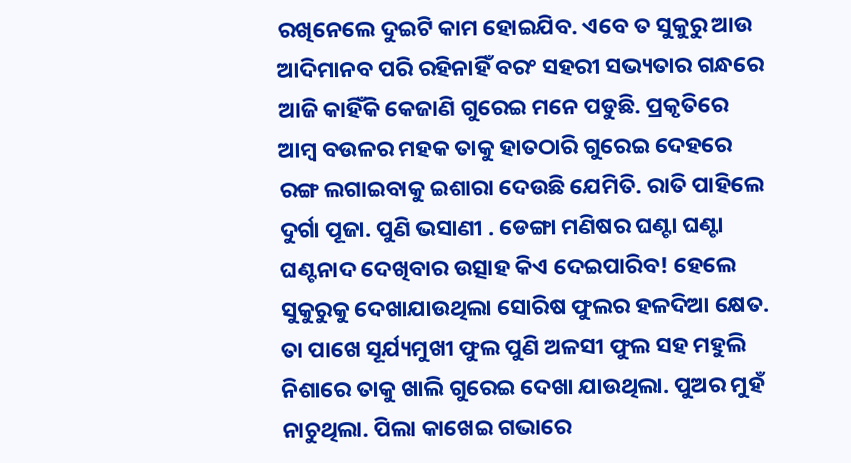ରଖିନେଲେ ଦୁଇଟି କାମ ହୋଇଯିବ. ଏବେ ତ ସୁକୁରୁ ଆଉ ଆଦିମାନବ ପରି ରହିନାହିଁ ବରଂ ସହରୀ ସଭ୍ୟତାର ଗନ୍ଧରେ ଆଜି କାହିଁକି କେଜାଣି ଗୁରେଇ ମନେ ପଡୁଛି. ପ୍ରକୃତିରେ ଆମ୍ବ ବଉଳର ମହକ ତାକୁ ହାତଠାରି ଗୁରେଇ ଦେହରେ ରଙ୍ଗ ଲଗାଇବାକୁ ଇଶାରା ଦେଉଛି ଯେମିତି. ରାତି ପାହିଲେ ଦୁର୍ଗା ପୂଜା. ପୁଣି ଭସାଣୀ . ଡେଙ୍ଗା ମଣିଷର ଘଣ୍ଟା ଘଣ୍ଟା ଘଣ୍ଟନାଦ ଦେଖିବାର ଉତ୍ସାହ କିଏ ଦେଇପାରିବ! ହେଲେ ସୁକୁରୁକୁ ଦେଖାଯାଉଥିଲା ସୋରିଷ ଫୁଲର ହଳଦିଆ କ୍ଷେତ. ତା ପାଖେ ସୂର୍ଯ୍ୟମୁଖୀ ଫୁଲ ପୁଣି ଅଳସୀ ଫୁଲ ସହ ମହୁଲି ନିଶାରେ ତାକୁ ଖାଲି ଗୁରେଇ ଦେଖା ଯାଉଥିଲା. ପୁଅର ମୁହଁ ନାଚୁଥିଲା. ପିଲା କାଖେଇ ଗଭାରେ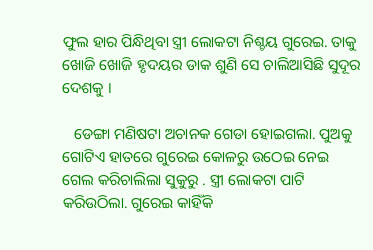ଫୁଲ ହାର ପିନ୍ଧିଥିବା ସ୍ତ୍ରୀ ଲୋକଟା ନିଶ୍ଚୟ ଗୁରେଇ. ତାକୁ ଖୋଜି ଖୋଜି ହୃଦୟର ଡାକ ଶୁଣି ସେ ଚାଲିଆସିଛି ସୁଦୂର ଦେଶକୁ ।

   ଡେଙ୍ଗା ମଣିଷଟା ଅଚାନକ ଗେଡା ହୋଇଗଲା. ପୁଅକୁ ଗୋଟିଏ ହାତରେ ଗୁରେଇ କୋଳରୁ ଉଠେଇ ନେଇ ଗେଲ କରିଚାଲିଲା ସୁକୁରୁ . ସ୍ତ୍ରୀ ଲୋକଟା ପାଟି କରିଉଠିଲା. ଗୁରେଇ କାହିଁକି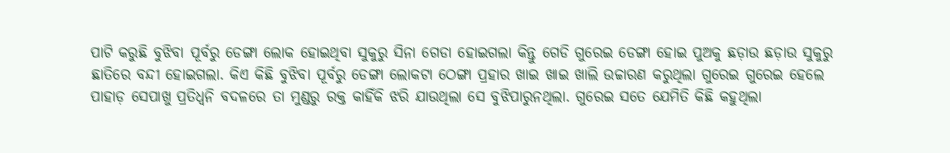ପାଟି କରୁଛି ବୁଝିବା ପୂର୍ବରୁ ଡେଙ୍ଗା ଲୋକ ହୋଇଥିବା ସୁକୁରୁ ସିନା ଗେଡା ହୋଇଗଲା କିନ୍ତୁ ଗେଡି ଗୁରେଇ ଡେଙ୍ଗା ହୋଇ ପୁଅକୁ ଛଡ଼ାଉ ଛଡ଼ାଉ ସୁକୁରୁ ଛାତିରେ ବନ୍ଦୀ ହୋଇଗଲା. କିଏ କିଛି ବୁଝିବା ପୂର୍ବରୁ ଡେଙ୍ଗା ଲୋକଟା ଠେଙ୍ଗା ପ୍ରହାର ଖାଇ ଖାଇ ଖାଲି ଉଚ୍ଚାରଣ କରୁଥିଲା ଗୁରେଇ ଗୁରେଇ ହେଲେ ପାହାଡ଼ ସେପାଖୁ ପ୍ରତିଧ୍ୱନି ବଦଳରେ ତା ମୁଣ୍ଡରୁ ରକ୍ତ କାହିଁକି ଝରି ଯାଉଥିଲା ସେ ବୁଝିପାରୁନଥିଲା. ଗୁରେଇ ସତେ ଯେମିତି କିଛି କହୁଥିଲା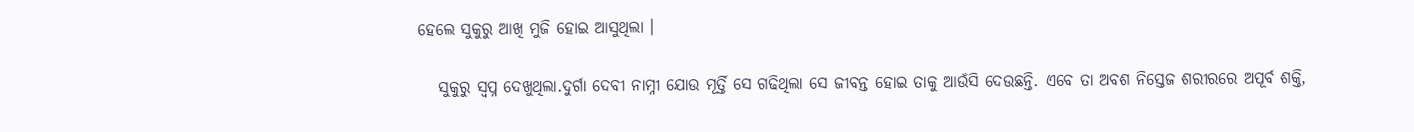ହେଲେ ସୁକୁରୁ ଆଖି ମୁଜି ହୋଇ ଆସୁଥିଲା ।

   ସୁକୁରୁ ସ୍ବପ୍ନ ଦେଖୁଥିଲା.ଦୁର୍ଗା ଦେବୀ ନାମ୍ନୀ ଯୋଉ ମୂର୍ତ୍ତି ସେ ଗଢିଥିଲା ସେ ଜୀବନ୍ତ ହୋଇ ତାକୁ ଆଉଁସି ଦେଉଛନ୍ତି. ଏବେ ତା ଅବଶ ନିସ୍ତେଜ ଶରୀରରେ ଅପୂର୍ବ ଶକ୍ତି,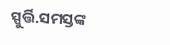ସ୍ପୁର୍ତ୍ତି.ସମସ୍ତଙ୍କ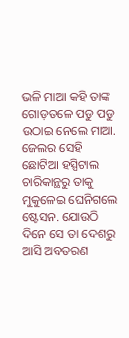ଭଳି ମାଆ କହି ତାଙ୍କ ଗୋଡ଼ତଳେ ପଡୁ ପଡୁ ଉଠାଇ ନେଲେ ମାଆ. ଜେଲର ସେହି ଛୋଟିଆ ହସ୍ପିଟାଲ ଚାରିକାନ୍ଥରୁ ତାକୁ ମୁକୁଳେଇ ଘେନିଗଲେ ଷ୍ଟେସନ. ଯୋଉଠି ଦିନେ ସେ ତା ଦେଶରୁ ଆସି ଅବତରଣ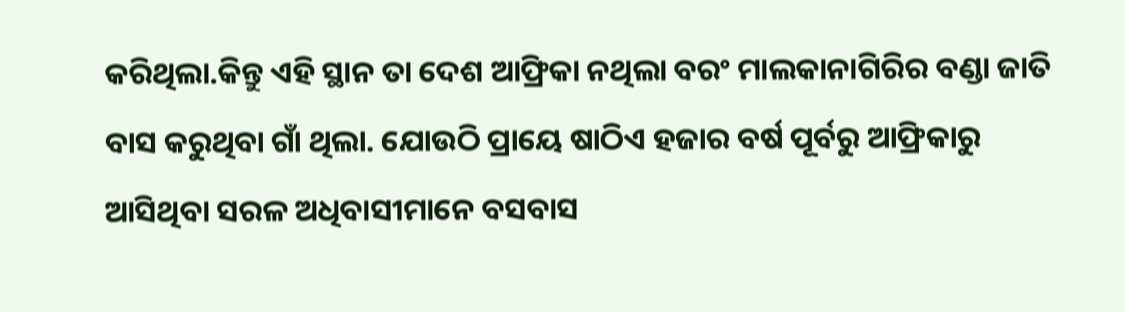କରିଥିଲା.କିନ୍ତୁ ଏହି ସ୍ଥାନ ତା ଦେଶ ଆଫ୍ରିକା ନଥିଲା ବରଂ ମାଲକାନାଗିରିର ବଣ୍ଡା ଜାତି ବାସ କରୁଥିବା ଗାଁ ଥିଲା. ଯୋଉଠି ପ୍ରାୟେ ଷାଠିଏ ହଜାର ବର୍ଷ ପୂର୍ବରୁ ଆଫ୍ରିକାରୁ ଆସିଥିବା ସରଳ ଅଧିବାସୀମାନେ ବସବାସ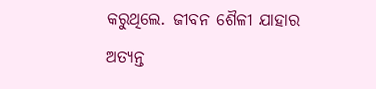କରୁଥିଲେ. ଜୀବନ ଶୈଳୀ ଯାହାର ଅତ୍ୟନ୍ତ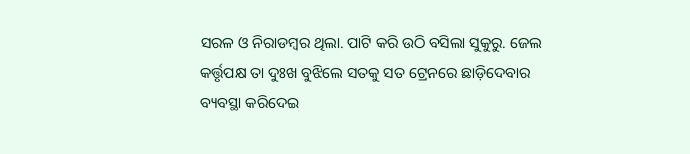ସରଳ ଓ ନିରାଡମ୍ବର ଥିଲା. ପାଟି କରି ଉଠି ବସିଲା ସୁକୁରୁ. ଜେଲ କର୍ତ୍ତୃପକ୍ଷ ତା ଦୁଃଖ ବୁଝିଲେ ସତକୁ ସତ ଟ୍ରେନରେ ଛାଡ଼ିଦେବାର ବ୍ୟବସ୍ଥା କରିଦେଇ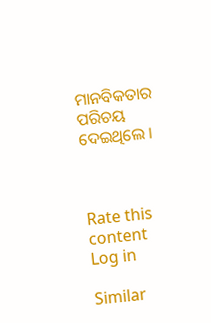ମାନବିକତାର ପରିଚୟ ଦେଇଥିଲେ ।



Rate this content
Log in

Similar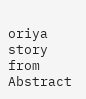oriya story from Abstract